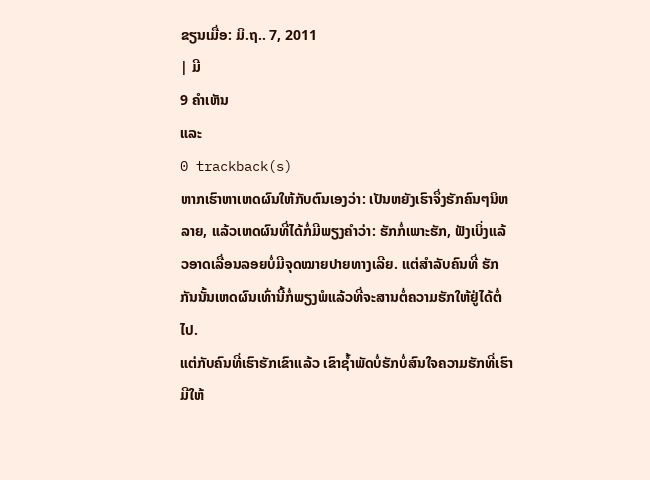ຂຽນເມື່ອ: ມິ.ຖ.. 7, 2011
| ມີ
9 ຄຳເຫັນ
ແລະ
0 trackback(s)
ຫາກເຮົາຫາເຫດຜົນໃຫ້ກັບຕົນເອງວ່າ: ເປັນຫຍັງເຮົາຈຶ່ງຮັກຄົນໆນິຫລາຍ, ແລ້ວເຫດຜົນທີ່ໄດ້ກໍ່ມີພຽງຄຳວ່າ: ຮັກກໍ່ເພາະຮັກ, ຟັງເບິ່ງແລ້ວອາດເລື່ອນລອຍບໍ່ມີຈຸດໝາຍປາຍທາງເລີຍ. ແຕ່ສຳລັບຄົນທີ່ ຮັກກັນນັ້ນເຫດຜົນເທົ່ານີ້ກໍ່ພຽງພໍແລ້ວທີ່ຈະສານຕໍ່ຄວາມຮັກໃຫ້ຢູ່ໄດ້ຕໍ່ໄປ.
ແຕ່ກັບຄົນທີ່ເຮົາຮັກເຂົາແລ້ວ ເຂົາຊ້ຳພັດບໍ່ຮັກບໍ່ສົນໃຈຄວາມຮັກທີ່ເຮົາມີໃຫ້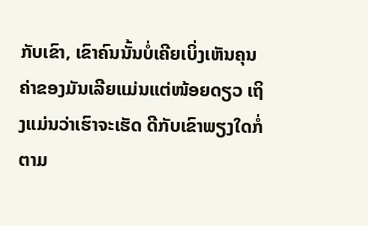ກັບເຂົາ, ເຂົາຄົນນັ້ນບໍ່ເຄີຍເບິ່ງເຫັນຄຸນຄ່າຂອງມັນເລີຍແມ່ນແຕ່ໜ້ອຍດຽວ ເຖິງແມ່ນວ່າເຮົາຈະເຮັດ ດີກັບເຂົາພຽງໃດກໍ່ຕາມ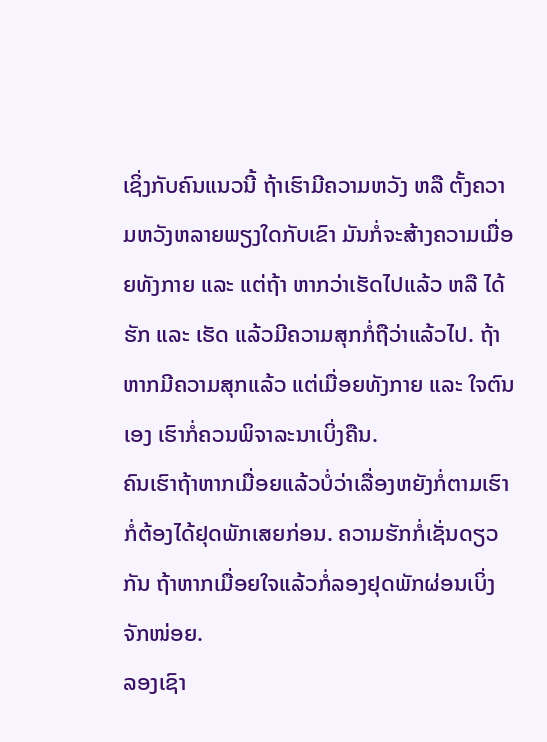ເຊິ່ງກັບຄົນແນວນີ້ ຖ້າເຮົາມີຄວາມຫວັງ ຫລື ຕັ້ງຄວາມຫວັງຫລາຍພຽງໃດກັບເຂົາ ມັນກໍ່ຈະສ້າງຄວາມເມື່ອຍທັງກາຍ ແລະ ແຕ່ຖ້າ ຫາກວ່າເຮັດໄປແລ້ວ ຫລື ໄດ້ຮັກ ແລະ ເຮັດ ແລ້ວມີຄວາມສຸກກໍ່ຖືວ່າແລ້ວໄປ. ຖ້າຫາກມີຄວາມສຸກແລ້ວ ແຕ່ເມື່ອຍທັງກາຍ ແລະ ໃຈຕົນເອງ ເຮົາກໍ່ຄວນພິຈາລະນາເບິ່ງຄືນ.
ຄົນເຮົາຖ້າຫາກເມື່ອຍແລ້ວບໍ່ວ່າເລື່ອງຫຍັງກໍ່ຕາມເຮົາກໍ່ຕ້ອງໄດ້ຢຸດພັກເສຍກ່ອນ. ຄວາມຮັກກໍ່ເຊັ່ນດຽວກັນ ຖ້າຫາກເມື່ອຍໃຈແລ້ວກໍ່ລອງຢຸດພັກຜ່ອນເບິ່ງຈັກໜ່ອຍ.
ລອງເຊົາ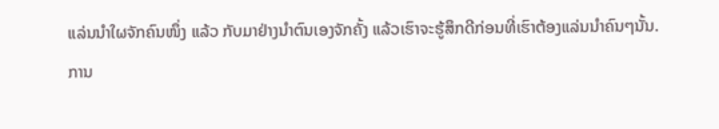ແລ່ນນຳໃຜຈັກຄົນໜຶ່ງ ແລ້ວ ກັບມາຢ່າງນຳຕົນເອງຈັກຄັ້ງ ແລ້ວເຮົາຈະຮູ້ສຶກດີກ່ອນທີ່ເຮົາຕ້ອງແລ່ນນຳຄົນໆນັ້ນ.
ການ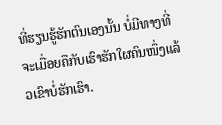ທີ່ຮຽນຮູ້ຮັກຕົນເອງນັ້ນ ບໍ່ມີທາງທີ່ຈະເມື່ອຍຄືກັບເຮົາຮັກໃຜຄົນໜຶ່ງແລ້ວເຂົາບໍ່ຮັກເຮົາ.